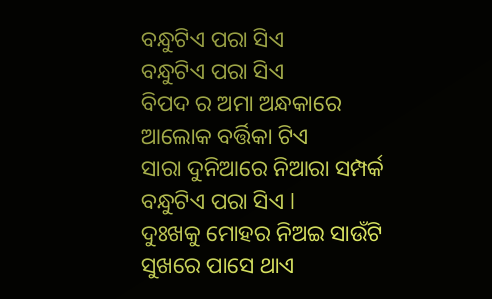ବନ୍ଧୁଟିଏ ପରା ସିଏ
ବନ୍ଧୁଟିଏ ପରା ସିଏ
ବିପଦ ର ଅମା ଅନ୍ଧକାରେ
ଆଲୋକ ବର୍ତ୍ତିକା ଟିଏ
ସାରା ଦୁନିଆରେ ନିଆରା ସମ୍ପର୍କ
ବନ୍ଧୁଟିଏ ପରା ସିଏ l
ଦୁଃଖକୁ ମୋହର ନିଅଇ ସାଉଁଟି
ସୁଖରେ ପାସେ ଥାଏ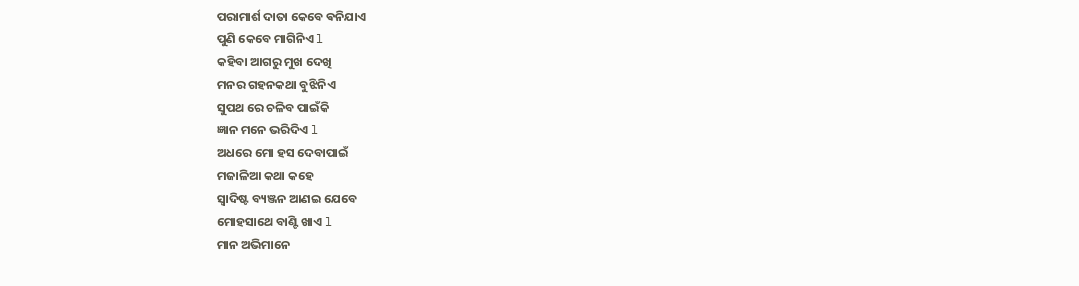ପରାମାର୍ଶ ଦାତା କେବେ ଵନିଯାଏ
ପୁଣି କେବେ ମାଗିନିଏ l
କହିବା ଆଗରୁ ମୁଖ ଦେଖି
ମନର ଗହନକଥା ବୁଝିନିଏ
ସୁପଥ ରେ ଚଳିବ ପାଇଁକି
ଜ୍ଞାନ ମନେ ଭରିଦିଏ l
ଅଧରେ ମୋ ହସ ଦେବାପାଇଁ
ମଜାଳିଆ କଥା କହେ
ସ୍ୱାଦିଷ୍ଟ ବ୍ୟଞ୍ଜନ ଆଣଇ ଯେବେ
ମୋହସାଥେ ବାଣ୍ଟି ଖାଏ l
ମାନ ଅଭିମାନେ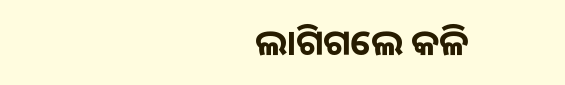ଲାଗିଗଲେ କଳି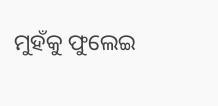ମୁହଁକୁ ଫୁଲେଇ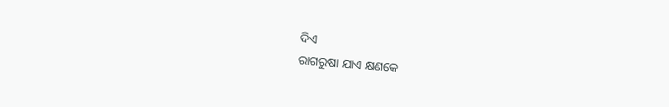ଦିଏ
ରାଗରୁଷା ଯାଏ କ୍ଷଣକେ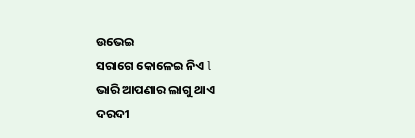ଉଭେଇ
ସରାଗେ କୋଳେଇ ନିଏ l
ଭାରି ଆପଣାର ଲାଗୁ ଥାଏ
ଦରଦୀ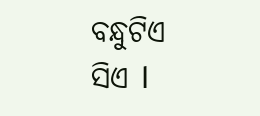ବନ୍ଧୁଟିଏ ସିଏ l